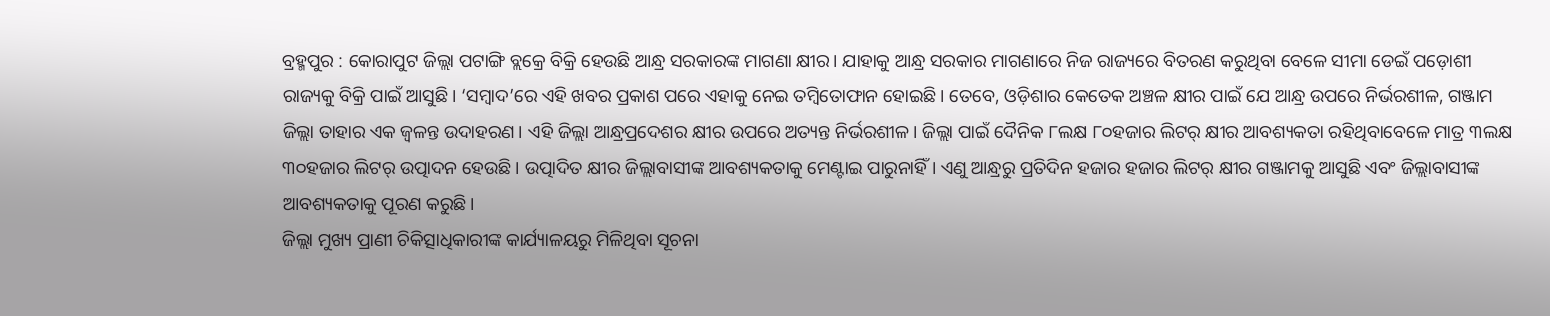ବ୍ରହ୍ମପୁର : କୋରାପୁଟ ଜିଲ୍ଲା ପଟାଙ୍ଗି ବ୍ଲକ୍ରେ ବିକ୍ରି ହେଉଛି ଆନ୍ଧ୍ର ସରକାରଙ୍କ ମାଗଣା କ୍ଷୀର। ଯାହାକୁ ଆନ୍ଧ୍ର ସରକାର ମାଗଣାରେ ନିଜ ରାଜ୍ୟରେ ବିତରଣ କରୁଥିବା ବେଳେ ସୀମା ଡେଇଁ ପଡ଼ୋଶୀ ରାଜ୍ୟକୁ ବିକ୍ରି ପାଇଁ ଆସୁଛି। ‘ସମ୍ବାଦ’ରେ ଏହି ଖବର ପ୍ରକାଶ ପରେ ଏହାକୁ ନେଇ ତମ୍ବିତୋଫାନ ହୋଇଛି। ତେବେ, ଓଡ଼ିଶାର କେତେକ ଅଞ୍ଚଳ କ୍ଷୀର ପାଇଁ ଯେ ଆନ୍ଧ୍ର ଉପରେ ନିର୍ଭରଶୀଳ, ଗଞ୍ଜାମ ଜିଲ୍ଲା ତାହାର ଏକ ଜ୍ବଳନ୍ତ ଉଦାହରଣ। ଏହି ଜିଲ୍ଲା ଆନ୍ଧ୍ରପ୍ରଦେଶର କ୍ଷୀର ଉପରେ ଅତ୍ୟନ୍ତ ନିର୍ଭରଶୀଳ। ଜିଲ୍ଲା ପାଇଁ ଦୈନିକ ୮ଲକ୍ଷ ୮୦ହଜାର ଲିଟର୍ କ୍ଷୀର ଆବଶ୍ୟକତା ରହିଥିବାବେଳେ ମାତ୍ର ୩ଲକ୍ଷ ୩୦ହଜାର ଲିଟର୍ ଉତ୍ପାଦନ ହେଉଛି। ଉତ୍ପାଦିତ କ୍ଷୀର ଜିଲ୍ଲାବାସୀଙ୍କ ଆବଶ୍ୟକତାକୁ ମେଣ୍ଟାଇ ପାରୁନାହିଁ। ଏଣୁ ଆନ୍ଧ୍ରରୁ ପ୍ରତିଦିନ ହଜାର ହଜାର ଲିଟର୍ କ୍ଷୀର ଗଞ୍ଜାମକୁ ଆସୁଛି ଏବଂ ଜିଲ୍ଲାବାସୀଙ୍କ ଆବଶ୍ୟକତାକୁ ପୂରଣ କରୁଛି।
ଜିଲ୍ଲା ମୁଖ୍ୟ ପ୍ରାଣୀ ଚିକିତ୍ସାଧିକାରୀଙ୍କ କାର୍ଯ୍ୟାଳୟରୁ ମିଳିଥିବା ସୂଚନା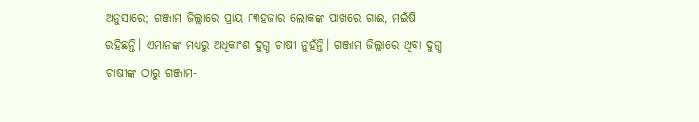ଅନୁସାରେ; ଗଞ୍ଜାମ ଜିଲ୍ଲାରେ ପ୍ରାୟ ୮୩ହଜାର ଲୋକଙ୍କ ପାଖରେ ଗାଈ, ମଇଁଷି ରହିଛନ୍ତି। ଏମାନଙ୍କ ମଧ୍ୟରୁ ଅଧିକାଂଶ ଦୁଗ୍ଧ ଚାଷୀ ନୁହଁନ୍ତି। ଗଞ୍ଜାମ ଜିଲ୍ଲାରେ ଥିବା ଦୁଗ୍ଧ ଚାଷୀଙ୍କ ଠାରୁ ଗଞ୍ଜାମ-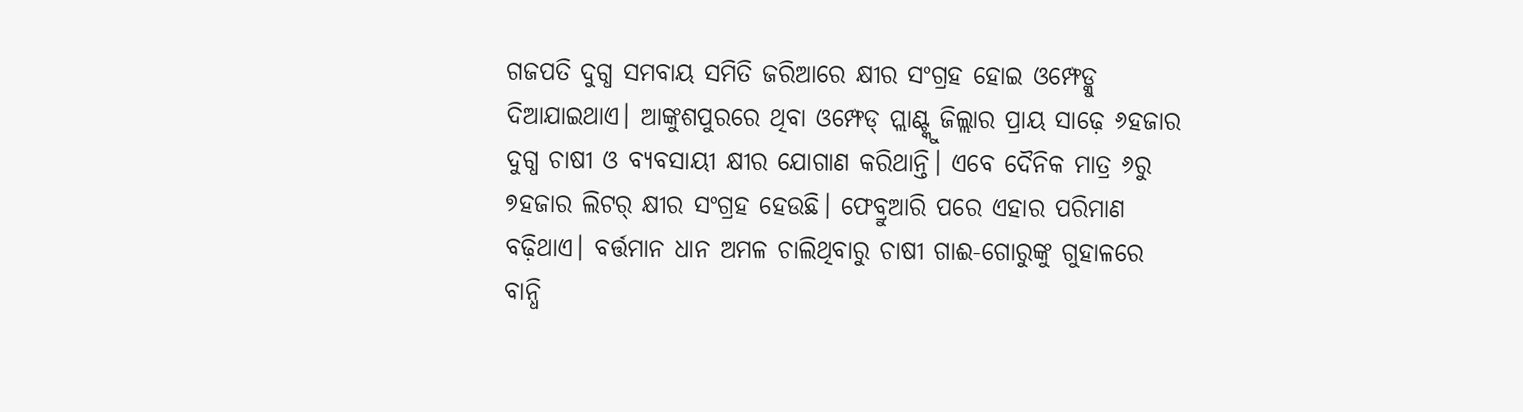ଗଜପତି ଦୁଗ୍ଧ ସମବାୟ ସମିତି ଜରିଆରେ କ୍ଷୀର ସଂଗ୍ରହ ହୋଇ ଓମ୍ଫେଡ୍କୁ ଦିଆଯାଇଥାଏ। ଆଙ୍କୁଶପୁରରେ ଥିବା ଓମ୍ଫେଡ୍ ପ୍ଲାଣ୍ଟ୍କୁ ଜିଲ୍ଲାର ପ୍ରାୟ ସାଢ଼େ ୬ହଜାର ଦୁଗ୍ଧ ଚାଷୀ ଓ ବ୍ୟବସାୟୀ କ୍ଷୀର ଯୋଗାଣ କରିଥାନ୍ତି। ଏବେ ଦୈନିକ ମାତ୍ର ୬ରୁ ୭ହଜାର ଲିଟର୍ କ୍ଷୀର ସଂଗ୍ରହ ହେଉଛି। ଫେବ୍ରୁଆରି ପରେ ଏହାର ପରିମାଣ ବଢ଼ିଥାଏ। ବର୍ତ୍ତମାନ ଧାନ ଅମଳ ଚାଲିଥିବାରୁ ଚାଷୀ ଗାଈ-ଗୋରୁଙ୍କୁ ଗୁହାଳରେ ବାନ୍ଧି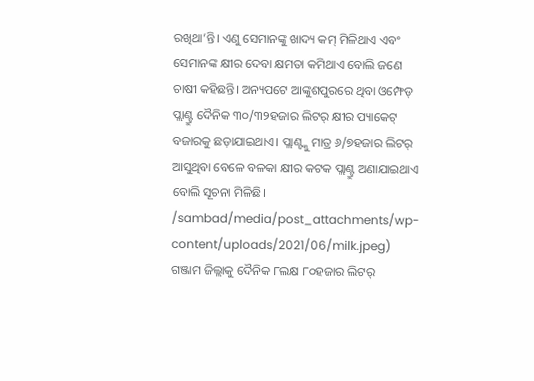ରଖିଥା’ନ୍ତି। ଏଣୁ ସେମାନଙ୍କୁ ଖାଦ୍ୟ କମ୍ ମିଳିଥାଏ ଏବଂ ସେମାନଙ୍କ କ୍ଷୀର ଦେବା କ୍ଷମତା କମିଥାଏ ବୋଲି ଜଣେ ଚାଷୀ କହିଛନ୍ତି। ଅନ୍ୟପଟେ ଆଙ୍କୁଶପୁରରେ ଥିବା ଓମ୍ଫେଡ୍ ପ୍ଲାଣ୍ଟ୍ରୁ ଦୈନିକ ୩୦/୩୨ହଜାର ଲିଟର୍ କ୍ଷୀର ପ୍ୟାକେଟ୍ ବଜାରକୁ ଛଡ଼ାଯାଇଥାଏ। ପ୍ଲାଣ୍ଟ୍କୁ ମାତ୍ର ୬/୭ହଜାର ଲିଟର୍ ଆସୁଥିବା ବେଳେ ବଳକା କ୍ଷୀର କଟକ ପ୍ଲାଣ୍ଟ୍ରୁ ଅଣାଯାଇଥାଏ ବୋଲି ସୂଚନା ମିଳିଛି।
/sambad/media/post_attachments/wp-content/uploads/2021/06/milk.jpeg)
ଗଞ୍ଜାମ ଜିଲ୍ଲାକୁ ଦୈନିକ ୮ଲକ୍ଷ ୮୦ହଜାର ଲିଟର୍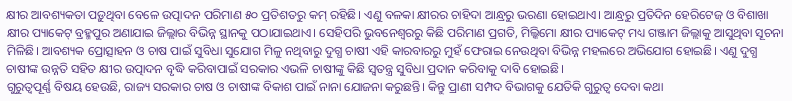କ୍ଷୀର ଆବଶ୍ୟକତା ପଡ଼ୁଥିବା ବେଳେ ଉତ୍ପାଦନ ପରିମାଣ ୫୦ ପ୍ରତିଶତରୁ କମ୍ ରହିଛି। ଏଣୁ ବଳକା କ୍ଷୀରର ଚାହିଦା ଆନ୍ଧ୍ରରୁ ଭରଣା ହୋଇଥାଏ। ଆନ୍ଧ୍ରରୁ ପ୍ରତିଦିନ ହେରିଟେଜ୍ ଓ ବିଶାଖା କ୍ଷୀର ପ୍ୟାକେଟ୍ ବ୍ରହ୍ମପୁର ଅଣାଯାଇ ଜିଲ୍ଲାର ବିଭିନ୍ନ ସ୍ଥାନକୁ ପଠାଯାଇଥାଏ। ସେହିପରି ଭୁବନେଶ୍ବରରୁ କିଛି ପରିମାଣ ପ୍ରଗତି, ମିଲ୍କିମୋ କ୍ଷୀର ପ୍ୟାକେଟ୍ ମଧ୍ୟ ଗଞ୍ଜାମ ଜିଲ୍ଲାକୁ ଆସୁଥିବା ସୂଚନା ମିଳିଛି। ଆବଶ୍ୟକ ପ୍ରୋତ୍ସାହନ ଓ ଚାଷ ପାଇଁ ସୁବିଧା ସୁଯୋଗ ମିଳୁ ନଥିବାରୁ ଦୁଗ୍ଧ ଚାଷୀ ଏହି କାରବାରରୁ ମୁହଁ ଫେରାଇ ନେଉଥିବା ବିଭିନ୍ନ ମହଲରେ ଅଭିଯୋଗ ହୋଇଛି। ଏଣୁ ଦୁଗ୍ଧ ଚାଷୀଙ୍କ ଉନ୍ନତି ସହିତ କ୍ଷୀର ଉତ୍ପାଦନ ବୃଦ୍ଧି କରିବାପାଇଁ ସରକାର ଏଭଳି ଚାଷୀଙ୍କୁ କିଛି ସ୍ବତନ୍ତ୍ର ସୁବିଧା ପ୍ରଦାନ କରିବାକୁ ଦାବି ହୋଇଛି।
ଗୁରୁତ୍ବପୂର୍ଣ୍ଣ ବିଷୟ ହେଉଛି, ରାଜ୍ୟ ସରକାର ଚାଷ ଓ ଚାଷୀଙ୍କ ବିକାଶ ପାଇଁ ନାନା ଯୋଜନା କରୁଛନ୍ତି। କିନ୍ତୁ ପ୍ରାଣୀ ସମ୍ପଦ ବିଭାଗକୁ ଯେତିକି ଗୁରୁତ୍ବ ଦେବା କଥା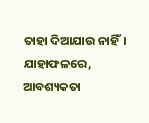ତାହା ଦିଆଯାଉ ନାହିଁ। ଯାହାଫଳରେ, ଆବଶ୍ୟକତା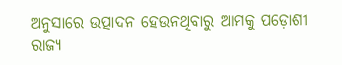ଅନୁସାରେ ଉତ୍ପାଦନ ହେଉନଥିବାରୁ ଆମକୁ ପଡ଼ୋଶୀ ରାଜ୍ୟ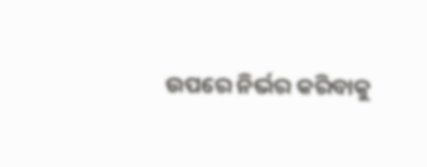ଉପରେ ନିର୍ଭର କରିବାକୁ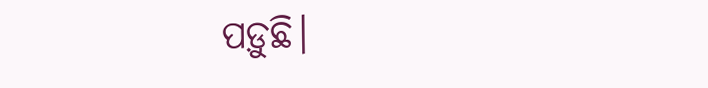ପଡ଼ୁଛି।